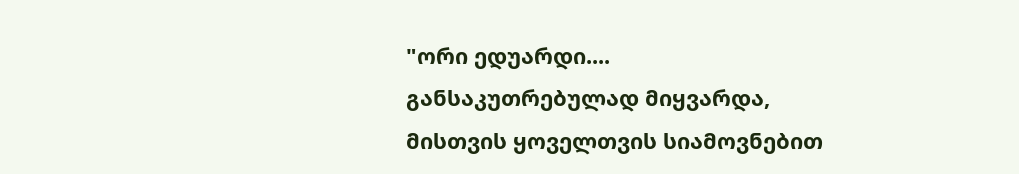"ორი ედუარდი....
განსაკუთრებულად მიყვარდა, მისთვის ყოველთვის სიამოვნებით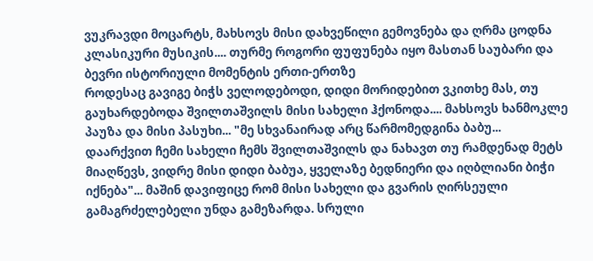ვუკრავდი მოცარტს, მახსოვს მისი დახვეწილი გემოვნება და ღრმა ცოდნა კლასიკური მუსიკის.... თურმე როგორი ფუფუნება იყო მასთან საუბარი და ბევრი ისტორიული მომენტის ერთი-ერთზე
როდესაც გავიგე ბიჭს ველოდებოდი, დიდი მორიდებით ვკითხე მას, თუ გაუხარდებოდა შვილთაშვილს მისი სახელი ჰქონოდა.... მახსოვს ხანმოკლე პაუზა და მისი პასუხი... "მე სხვანაირად არც წარმომედგინა ბაბუ... დაარქვით ჩემი სახელი ჩემს შვილთაშვილს და ნახავთ თუ რამდენად მეტს მიაღწევს, ვიდრე მისი დიდი ბაბუა, ყველაზე ბედნიერი და იღბლიანი ბიჭი იქნება"... მაშინ დავიფიცე რომ მისი სახელი და გვარის ღირსეული გამაგრძელებელი უნდა გამეზარდა. სრული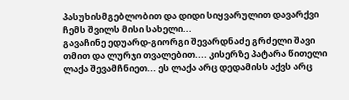პასუხისმგებლობით და დიდი სიყვარულით დავარქვი ჩემს შვილს მისი სახელი...
გავაჩინე ედუარდ-გიორგი შევარდნაძე გრძელი შავი თმით და ლურჯი თვალებით.... კისერზე პატარა წითელი ლაქა შევამჩნიეთ... ეს ლაქა არც დედამისს აქვს არც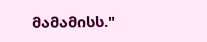მამამისს."